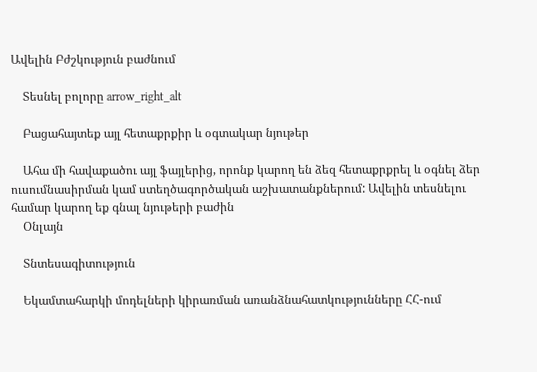Ավելին Բժշկություն բաժնում

    Տեսնել բոլորը arrow_right_alt

    Բացահայտեք այլ հետաքրքիր և օգտակար նյութեր

    Ահա մի հավաքածու այլ ֆայլերից, որոնք կարող են ձեզ հետաքրքրել և օգնել ձեր ուսումնասիրման կամ ստեղծագործական աշխատանքներում: Ավելին տեսնելու համար կարող եք գնալ նյութերի բաժին
    Օնլայն

    Տնտեսագիտություն

    Եկամտահարկի մոդելների կիրառման առանձնահատկությունները ՀՀ-ում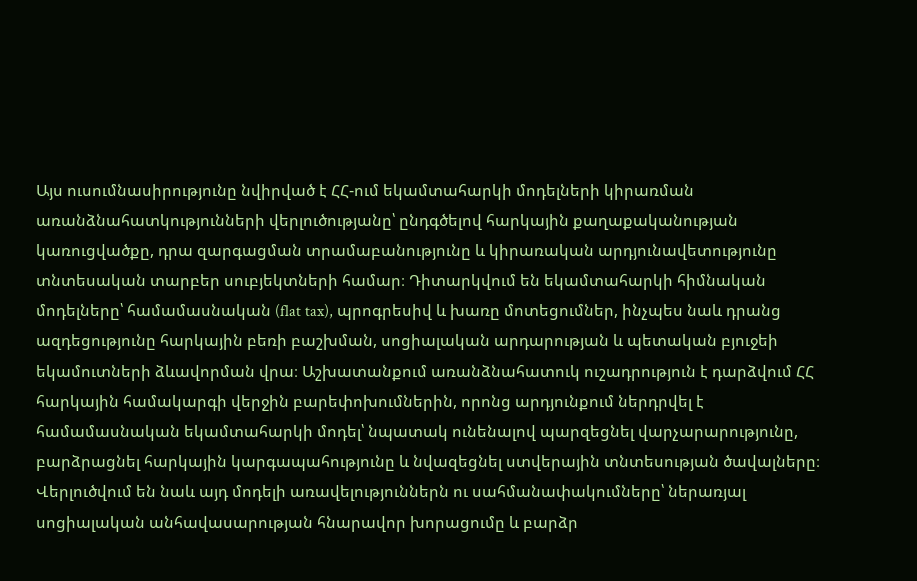Այս ուսումնասիրությունը նվիրված է ՀՀ-ում եկամտահարկի մոդելների կիրառման առանձնահատկությունների վերլուծությանը՝ ընդգծելով հարկային քաղաքականության կառուցվածքը, դրա զարգացման տրամաբանությունը և կիրառական արդյունավետությունը տնտեսական տարբեր սուբյեկտների համար։ Դիտարկվում են եկամտահարկի հիմնական մոդելները՝ համամասնական (flat tax), պրոգրեսիվ և խառը մոտեցումներ, ինչպես նաև դրանց ազդեցությունը հարկային բեռի բաշխման, սոցիալական արդարության և պետական բյուջեի եկամուտների ձևավորման վրա։ Աշխատանքում առանձնահատուկ ուշադրություն է դարձվում ՀՀ հարկային համակարգի վերջին բարեփոխումներին, որոնց արդյունքում ներդրվել է համամասնական եկամտահարկի մոդել՝ նպատակ ունենալով պարզեցնել վարչարարությունը, բարձրացնել հարկային կարգապահությունը և նվազեցնել ստվերային տնտեսության ծավալները։ Վերլուծվում են նաև այդ մոդելի առավելություններն ու սահմանափակումները՝ ներառյալ սոցիալական անհավասարության հնարավոր խորացումը և բարձր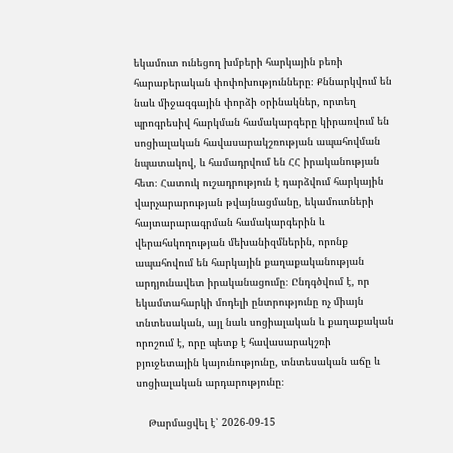եկամուտ ունեցող խմբերի հարկային բեռի հարաբերական փոփոխությունները։ Քննարկվում են նաև միջազգային փորձի օրինակներ, որտեղ պրոգրեսիվ հարկման համակարգերը կիրառվում են սոցիալական հավասարակշռության ապահովման նպատակով, և համադրվում են ՀՀ իրականության հետ։ Հատուկ ուշադրություն է դարձվում հարկային վարչարարության թվայնացմանը, եկամուտների հայտարարագրման համակարգերին և վերահսկողության մեխանիզմներին, որոնք ապահովում են հարկային քաղաքականության արդյունավետ իրականացումը։ Ընդգծվում է, որ եկամտահարկի մոդելի ընտրությունը ոչ միայն տնտեսական, այլ նաև սոցիալական և քաղաքական որոշում է, որը պետք է հավասարակշռի բյուջետային կայունությունը, տնտեսական աճը և սոցիալական արդարությունը։

    Թարմացվել է՝ 2026-09-15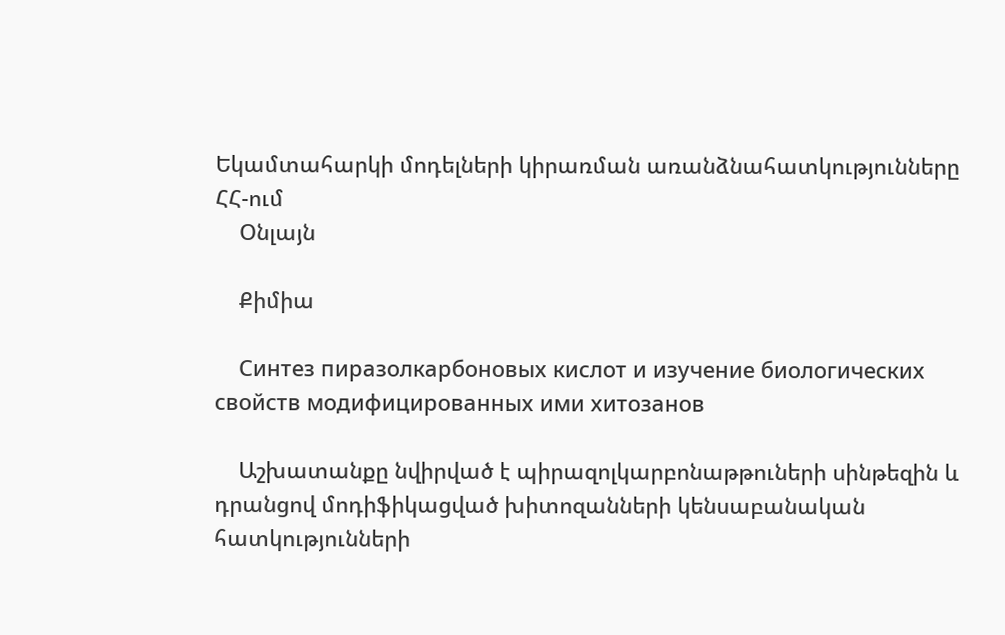Եկամտահարկի մոդելների կիրառման առանձնահատկությունները ՀՀ-ում
    Օնլայն

    Քիմիա

    Синтез пиразолкарбоновых кислот и изучение биологических свойств модифицированных ими хитозанов

    Աշխատանքը նվիրված է պիրազոլկարբոնաթթուների սինթեզին և դրանցով մոդիֆիկացված խիտոզանների կենսաբանական հատկությունների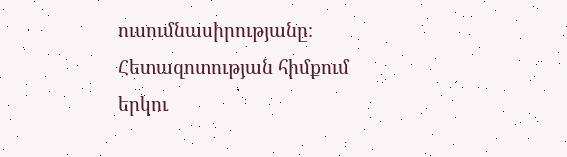ուսումնասիրությանը։ Հետազոտության հիմքում երկու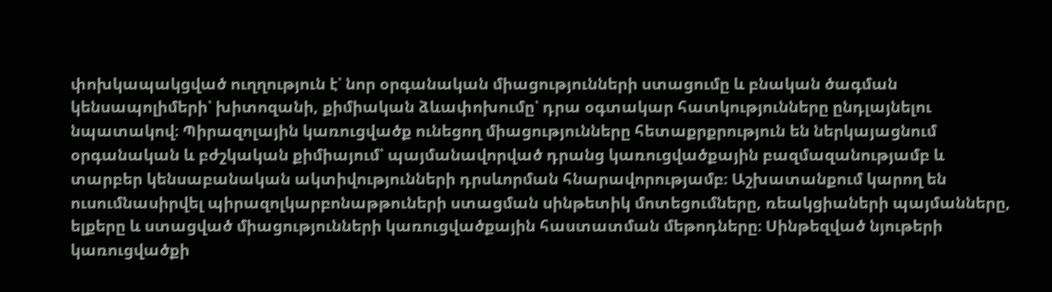փոխկապակցված ուղղություն է՝ նոր օրգանական միացությունների ստացումը և բնական ծագման կենսապոլիմերի՝ խիտոզանի, քիմիական ձևափոխումը՝ դրա օգտակար հատկությունները ընդլայնելու նպատակով։ Պիրազոլային կառուցվածք ունեցող միացությունները հետաքրքրություն են ներկայացնում օրգանական և բժշկական քիմիայում՝ պայմանավորված դրանց կառուցվածքային բազմազանությամբ և տարբեր կենսաբանական ակտիվությունների դրսևորման հնարավորությամբ։ Աշխատանքում կարող են ուսումնասիրվել պիրազոլկարբոնաթթուների ստացման սինթետիկ մոտեցումները, ռեակցիաների պայմանները, ելքերը և ստացված միացությունների կառուցվածքային հաստատման մեթոդները։ Սինթեզված նյութերի կառուցվածքի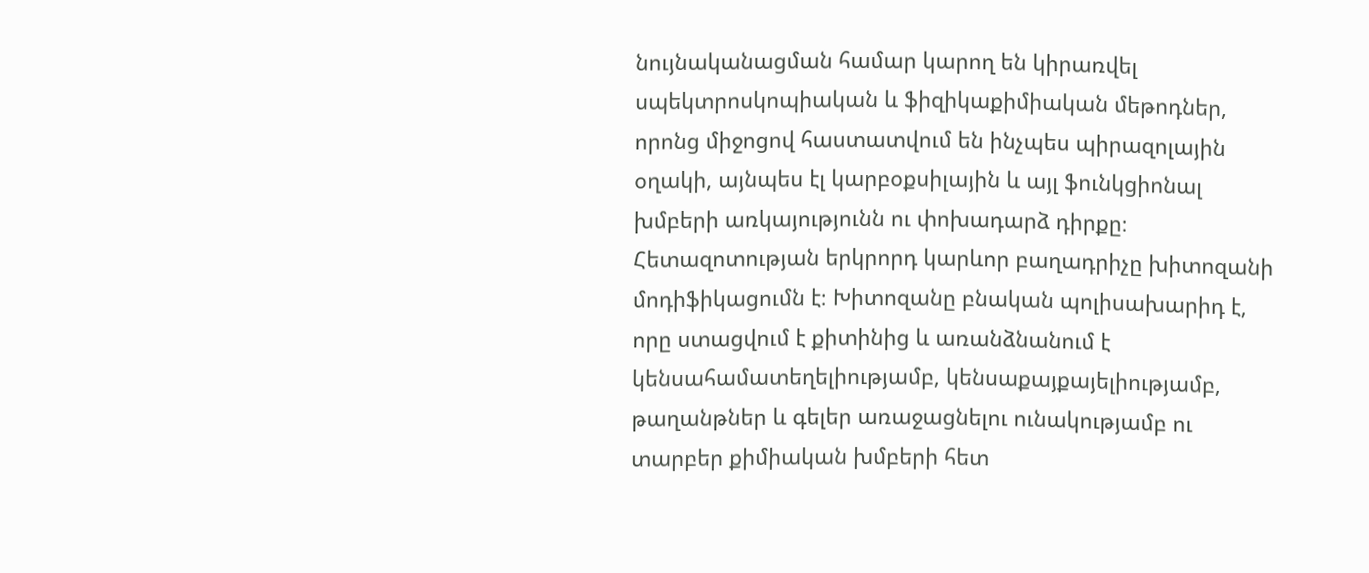նույնականացման համար կարող են կիրառվել սպեկտրոսկոպիական և ֆիզիկաքիմիական մեթոդներ, որոնց միջոցով հաստատվում են ինչպես պիրազոլային օղակի, այնպես էլ կարբօքսիլային և այլ ֆունկցիոնալ խմբերի առկայությունն ու փոխադարձ դիրքը։ Հետազոտության երկրորդ կարևոր բաղադրիչը խիտոզանի մոդիֆիկացումն է։ Խիտոզանը բնական պոլիսախարիդ է, որը ստացվում է քիտինից և առանձնանում է կենսահամատեղելիությամբ, կենսաքայքայելիությամբ, թաղանթներ և գելեր առաջացնելու ունակությամբ ու տարբեր քիմիական խմբերի հետ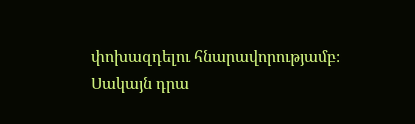փոխազդելու հնարավորությամբ։ Սակայն դրա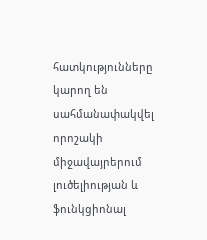հատկությունները կարող են սահմանափակվել որոշակի միջավայրերում լուծելիության և ֆունկցիոնալ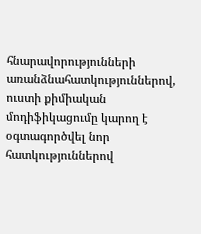հնարավորությունների առանձնահատկություններով, ուստի քիմիական մոդիֆիկացումը կարող է օգտագործվել նոր հատկություններով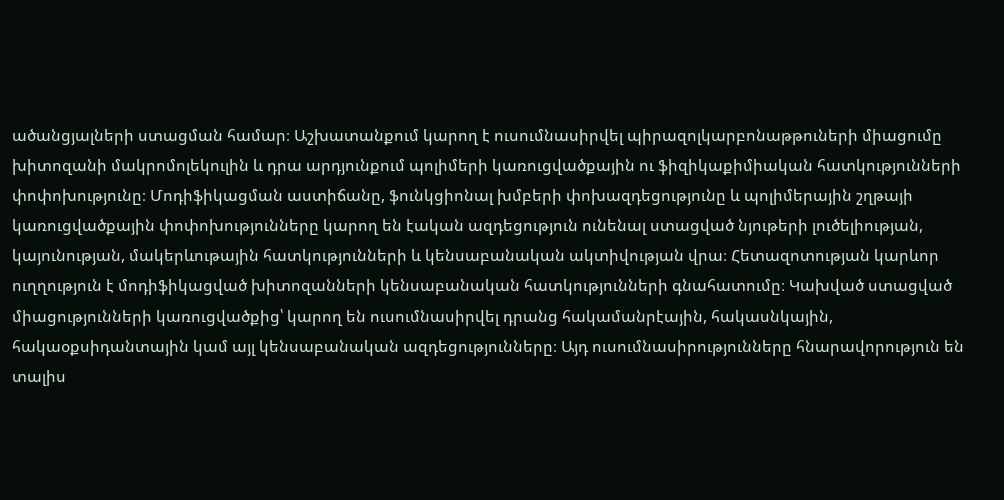ածանցյալների ստացման համար։ Աշխատանքում կարող է ուսումնասիրվել պիրազոլկարբոնաթթուների միացումը խիտոզանի մակրոմոլեկուլին և դրա արդյունքում պոլիմերի կառուցվածքային ու ֆիզիկաքիմիական հատկությունների փոփոխությունը։ Մոդիֆիկացման աստիճանը, ֆունկցիոնալ խմբերի փոխազդեցությունը և պոլիմերային շղթայի կառուցվածքային փոփոխությունները կարող են էական ազդեցություն ունենալ ստացված նյութերի լուծելիության, կայունության, մակերևութային հատկությունների և կենսաբանական ակտիվության վրա։ Հետազոտության կարևոր ուղղություն է մոդիֆիկացված խիտոզանների կենսաբանական հատկությունների գնահատումը։ Կախված ստացված միացությունների կառուցվածքից՝ կարող են ուսումնասիրվել դրանց հակամանրէային, հակասնկային, հակաօքսիդանտային կամ այլ կենսաբանական ազդեցությունները։ Այդ ուսումնասիրությունները հնարավորություն են տալիս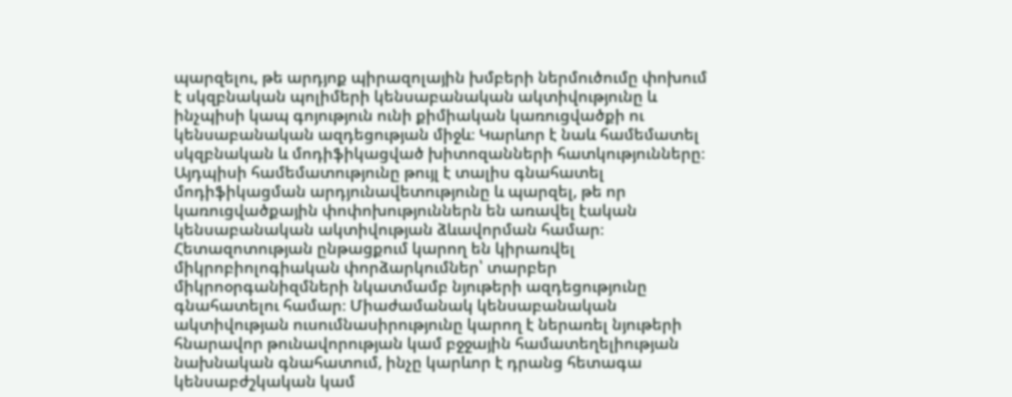պարզելու, թե արդյոք պիրազոլային խմբերի ներմուծումը փոխում է սկզբնական պոլիմերի կենսաբանական ակտիվությունը և ինչպիսի կապ գոյություն ունի քիմիական կառուցվածքի ու կենսաբանական ազդեցության միջև։ Կարևոր է նաև համեմատել սկզբնական և մոդիֆիկացված խիտոզանների հատկությունները։ Այդպիսի համեմատությունը թույլ է տալիս գնահատել մոդիֆիկացման արդյունավետությունը և պարզել, թե որ կառուցվածքային փոփոխություններն են առավել էական կենսաբանական ակտիվության ձևավորման համար։ Հետազոտության ընթացքում կարող են կիրառվել միկրոբիոլոգիական փորձարկումներ՝ տարբեր միկրոօրգանիզմների նկատմամբ նյութերի ազդեցությունը գնահատելու համար։ Միաժամանակ կենսաբանական ակտիվության ուսումնասիրությունը կարող է ներառել նյութերի հնարավոր թունավորության կամ բջջային համատեղելիության նախնական գնահատում, ինչը կարևոր է դրանց հետագա կենսաբժշկական կամ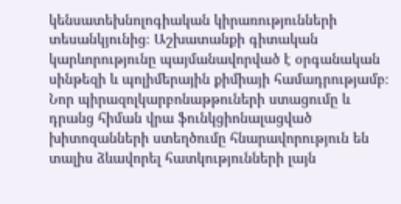կենսատեխնոլոգիական կիրառությունների տեսանկյունից։ Աշխատանքի գիտական կարևորությունը պայմանավորված է օրգանական սինթեզի և պոլիմերային քիմիայի համադրությամբ։ Նոր պիրազոլկարբոնաթթուների ստացումը և դրանց հիման վրա ֆունկցիոնալացված խիտոզանների ստեղծումը հնարավորություն են տալիս ձևավորել հատկությունների լայն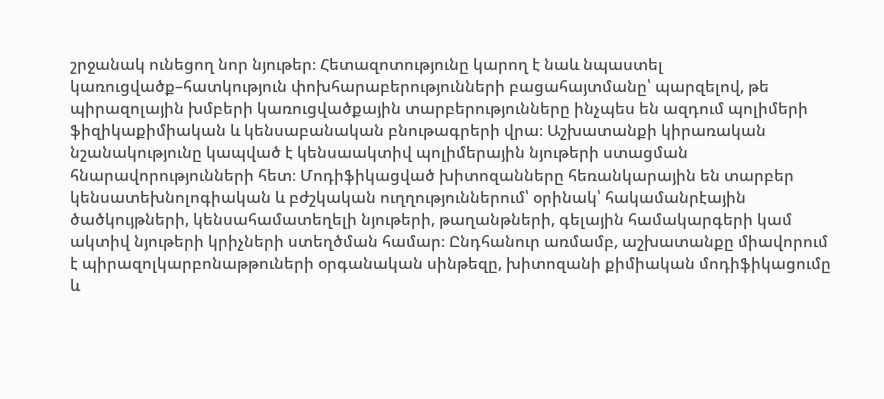շրջանակ ունեցող նոր նյութեր։ Հետազոտությունը կարող է նաև նպաստել կառուցվածք–հատկություն փոխհարաբերությունների բացահայտմանը՝ պարզելով, թե պիրազոլային խմբերի կառուցվածքային տարբերությունները ինչպես են ազդում պոլիմերի ֆիզիկաքիմիական և կենսաբանական բնութագրերի վրա։ Աշխատանքի կիրառական նշանակությունը կապված է կենսաակտիվ պոլիմերային նյութերի ստացման հնարավորությունների հետ։ Մոդիֆիկացված խիտոզանները հեռանկարային են տարբեր կենսատեխնոլոգիական և բժշկական ուղղություններում՝ օրինակ՝ հակամանրէային ծածկույթների, կենսահամատեղելի նյութերի, թաղանթների, գելային համակարգերի կամ ակտիվ նյութերի կրիչների ստեղծման համար։ Ընդհանուր առմամբ, աշխատանքը միավորում է պիրազոլկարբոնաթթուների օրգանական սինթեզը, խիտոզանի քիմիական մոդիֆիկացումը և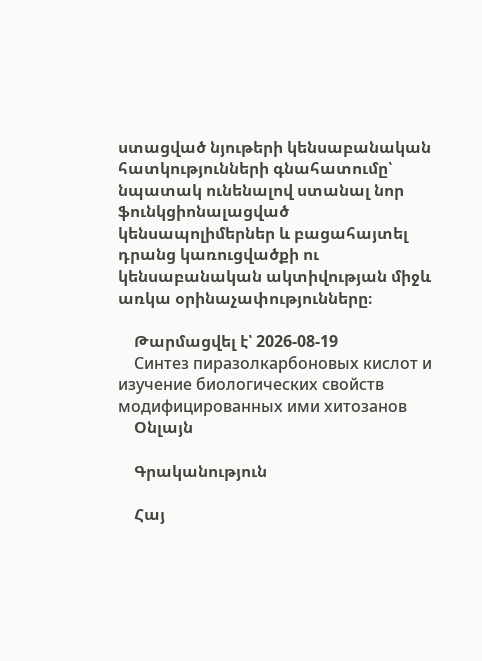ստացված նյութերի կենսաբանական հատկությունների գնահատումը՝ նպատակ ունենալով ստանալ նոր ֆունկցիոնալացված կենսապոլիմերներ և բացահայտել դրանց կառուցվածքի ու կենսաբանական ակտիվության միջև առկա օրինաչափությունները։

    Թարմացվել է՝ 2026-08-19
    Синтез пиразолкарбоновых кислот и изучение биологических свойств модифицированных ими хитозанов
    Օնլայն

    Գրականություն

    Հայ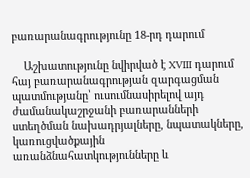բառարանագրությունը 18-րդ դարում

    Աշխատությունը նվիրված է XVIII դարում հայ բառարանագրության զարգացման պատմությանը՝ ուսումնասիրելով այդ ժամանակաշրջանի բառարանների ստեղծման նախադրյալները, նպատակները, կառուցվածքային առանձնահատկությունները և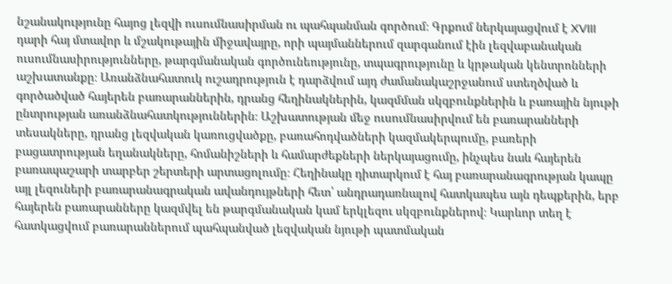նշանակությունը հայոց լեզվի ուսումնասիրման ու պահպանման գործում։ Գրքում ներկայացվում է XVIII դարի հայ մտավոր և մշակութային միջավայրը, որի պայմաններում զարգանում էին լեզվաբանական ուսումնասիրությունները, թարգմանական գործունեությունը, տպագրությունը և կրթական կենտրոնների աշխատանքը։ Առանձնահատուկ ուշադրություն է դարձվում այդ ժամանակաշրջանում ստեղծված և գործածված հայերեն բառարաններին, դրանց հեղինակներին, կազմման սկզբունքներին և բառային նյութի ընտրության առանձնահատկություններին։ Աշխատության մեջ ուսումնասիրվում են բառարանների տեսակները, դրանց լեզվական կառուցվածքը, բառահոդվածների կազմակերպումը, բառերի բացատրության եղանակները, հոմանիշների և համարժեքների ներկայացումը, ինչպես նաև հայերեն բառապաշարի տարբեր շերտերի արտացոլումը։ Հեղինակը դիտարկում է հայ բառարանագրության կապը այլ լեզուների բառարանագրական ավանդույթների հետ՝ անդրադառնալով հատկապես այն դեպքերին, երբ հայերեն բառարանները կազմվել են թարգմանական կամ երկլեզու սկզբունքներով։ Կարևոր տեղ է հատկացվում բառարաններում պահպանված լեզվական նյութի պատմական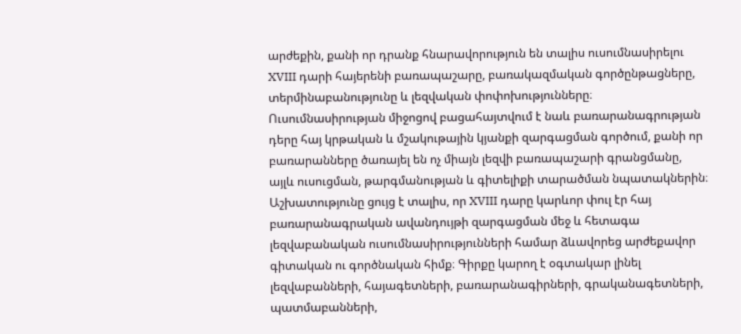արժեքին, քանի որ դրանք հնարավորություն են տալիս ուսումնասիրելու XVIII դարի հայերենի բառապաշարը, բառակազմական գործընթացները, տերմինաբանությունը և լեզվական փոփոխությունները։ Ուսումնասիրության միջոցով բացահայտվում է նաև բառարանագրության դերը հայ կրթական և մշակութային կյանքի զարգացման գործում, քանի որ բառարանները ծառայել են ոչ միայն լեզվի բառապաշարի գրանցմանը, այլև ուսուցման, թարգմանության և գիտելիքի տարածման նպատակներին։ Աշխատությունը ցույց է տալիս, որ XVIII դարը կարևոր փուլ էր հայ բառարանագրական ավանդույթի զարգացման մեջ և հետագա լեզվաբանական ուսումնասիրությունների համար ձևավորեց արժեքավոր գիտական ու գործնական հիմք։ Գիրքը կարող է օգտակար լինել լեզվաբանների, հայագետների, բառարանագիրների, գրականագետների, պատմաբանների,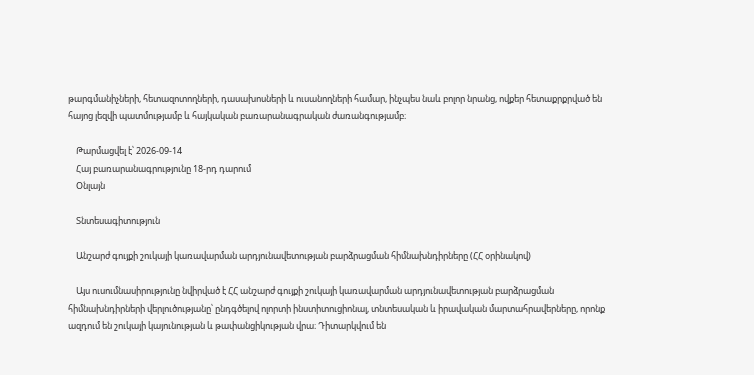թարգմանիչների, հետազոտողների, դասախոսների և ուսանողների համար, ինչպես նաև բոլոր նրանց, ովքեր հետաքրքրված են հայոց լեզվի պատմությամբ և հայկական բառարանագրական ժառանգությամբ։

    Թարմացվել է՝ 2026-09-14
    Հայ բառարանագրությունը 18-րդ դարում
    Օնլայն

    Տնտեսագիտություն

    Անշարժ գույքի շուկայի կառավարման արդյունավետության բարձրացման հիմնախնդիրները (ՀՀ օրինակով)

    Այս ուսումնասիրությունը նվիրված է ՀՀ անշարժ գույքի շուկայի կառավարման արդյունավետության բարձրացման հիմնախնդիրների վերլուծությանը՝ ընդգծելով ոլորտի ինստիտուցիոնալ, տնտեսական և իրավական մարտահրավերները, որոնք ազդում են շուկայի կայունության և թափանցիկության վրա։ Դիտարկվում են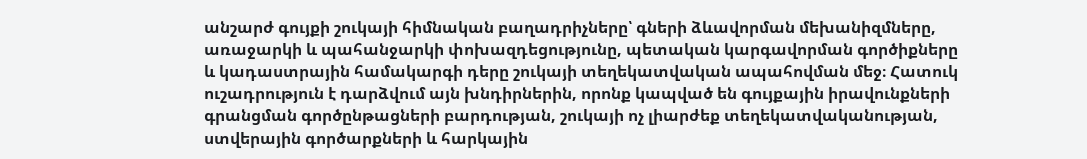անշարժ գույքի շուկայի հիմնական բաղադրիչները՝ գների ձևավորման մեխանիզմները, առաջարկի և պահանջարկի փոխազդեցությունը, պետական կարգավորման գործիքները և կադաստրային համակարգի դերը շուկայի տեղեկատվական ապահովման մեջ։ Հատուկ ուշադրություն է դարձվում այն խնդիրներին, որոնք կապված են գույքային իրավունքների գրանցման գործընթացների բարդության, շուկայի ոչ լիարժեք տեղեկատվականության, ստվերային գործարքների և հարկային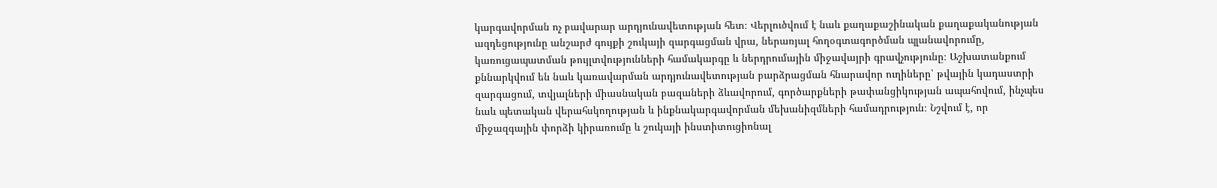կարգավորման ոչ բավարար արդյունավետության հետ։ Վերլուծվում է նաև քաղաքաշինական քաղաքականության ազդեցությունը անշարժ գույքի շուկայի զարգացման վրա, ներառյալ հողօգտագործման պլանավորումը, կառուցապատման թույլտվությունների համակարգը և ներդրումային միջավայրի գրավչությունը։ Աշխատանքում քննարկվում են նաև կառավարման արդյունավետության բարձրացման հնարավոր ուղիները՝ թվային կադաստրի զարգացում, տվյալների միասնական բազաների ձևավորում, գործարքների թափանցիկության ապահովում, ինչպես նաև պետական վերահսկողության և ինքնակարգավորման մեխանիզմների համադրություն։ Նշվում է, որ միջազգային փորձի կիրառումը և շուկայի ինստիտուցիոնալ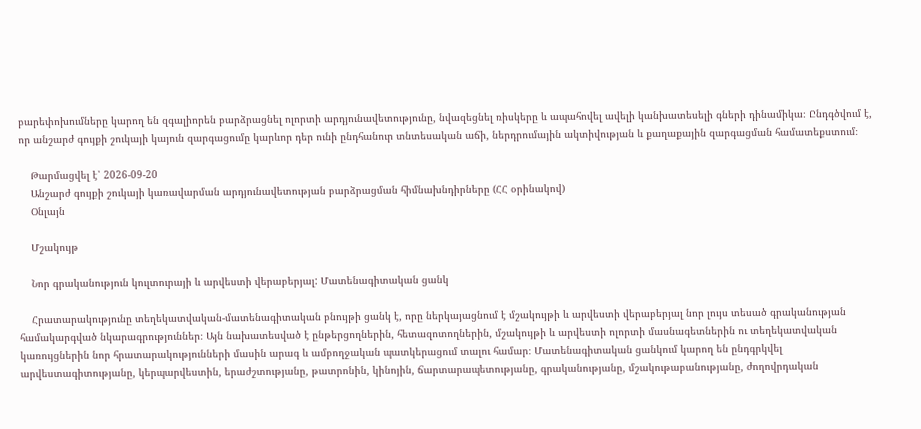բարեփոխումները կարող են զգալիորեն բարձրացնել ոլորտի արդյունավետությունը, նվազեցնել ռիսկերը և ապահովել ավելի կանխատեսելի գների դինամիկա։ Ընդգծվում է, որ անշարժ գույքի շուկայի կայուն զարգացումը կարևոր դեր ունի ընդհանուր տնտեսական աճի, ներդրումային ակտիվության և քաղաքային զարգացման համատեքստում։

    Թարմացվել է՝ 2026-09-20
    Անշարժ գույքի շուկայի կառավարման արդյունավետության բարձրացման հիմնախնդիրները (ՀՀ օրինակով)
    Օնլայն

    Մշակույթ

    Նոր գրականություն կուլտուրայի և արվեստի վերաբերյալ: Մատենագիտական ցանկ

    Հրատարակությունը տեղեկատվական-մատենագիտական բնույթի ցանկ է, որը ներկայացնում է մշակույթի և արվեստի վերաբերյալ նոր լույս տեսած գրականության համակարգված նկարագրություններ։ Այն նախատեսված է ընթերցողներին, հետազոտողներին, մշակույթի և արվեստի ոլորտի մասնագետներին ու տեղեկատվական կառույցներին նոր հրատարակությունների մասին արագ և ամբողջական պատկերացում տալու համար։ Մատենագիտական ցանկում կարող են ընդգրկվել արվեստագիտությանը, կերպարվեստին, երաժշտությանը, թատրոնին, կինոյին, ճարտարապետությանը, գրականությանը, մշակութաբանությանը, ժողովրդական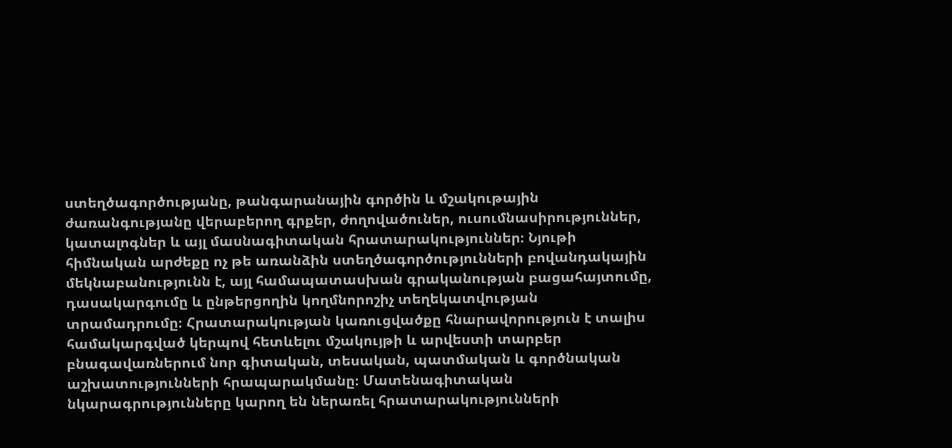ստեղծագործությանը, թանգարանային գործին և մշակութային ժառանգությանը վերաբերող գրքեր, ժողովածուներ, ուսումնասիրություններ, կատալոգներ և այլ մասնագիտական հրատարակություններ։ Նյութի հիմնական արժեքը ոչ թե առանձին ստեղծագործությունների բովանդակային մեկնաբանությունն է, այլ համապատասխան գրականության բացահայտումը, դասակարգումը և ընթերցողին կողմնորոշիչ տեղեկատվության տրամադրումը։ Հրատարակության կառուցվածքը հնարավորություն է տալիս համակարգված կերպով հետևելու մշակույթի և արվեստի տարբեր բնագավառներում նոր գիտական, տեսական, պատմական և գործնական աշխատությունների հրապարակմանը։ Մատենագիտական նկարագրությունները կարող են ներառել հրատարակությունների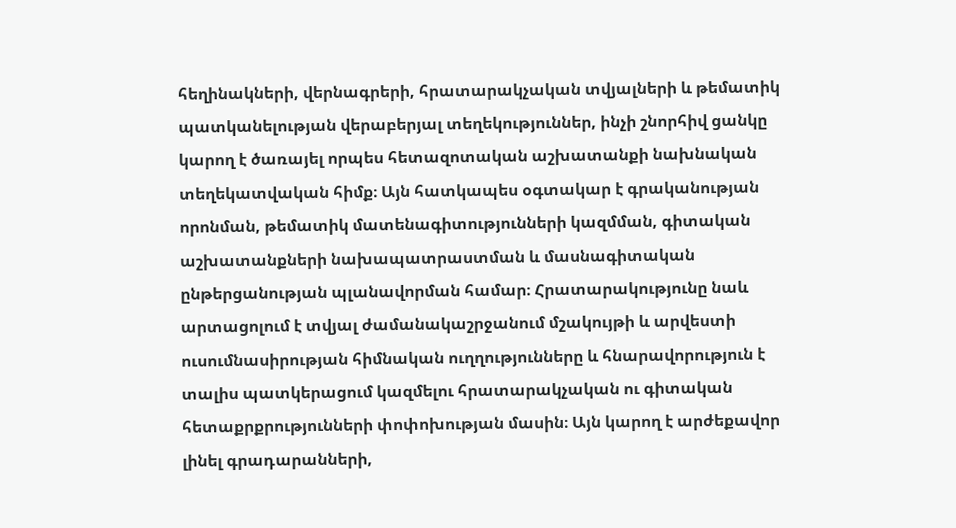հեղինակների, վերնագրերի, հրատարակչական տվյալների և թեմատիկ պատկանելության վերաբերյալ տեղեկություններ, ինչի շնորհիվ ցանկը կարող է ծառայել որպես հետազոտական աշխատանքի նախնական տեղեկատվական հիմք։ Այն հատկապես օգտակար է գրականության որոնման, թեմատիկ մատենագիտությունների կազմման, գիտական աշխատանքների նախապատրաստման և մասնագիտական ընթերցանության պլանավորման համար։ Հրատարակությունը նաև արտացոլում է տվյալ ժամանակաշրջանում մշակույթի և արվեստի ուսումնասիրության հիմնական ուղղությունները և հնարավորություն է տալիս պատկերացում կազմելու հրատարակչական ու գիտական հետաքրքրությունների փոփոխության մասին։ Այն կարող է արժեքավոր լինել գրադարանների,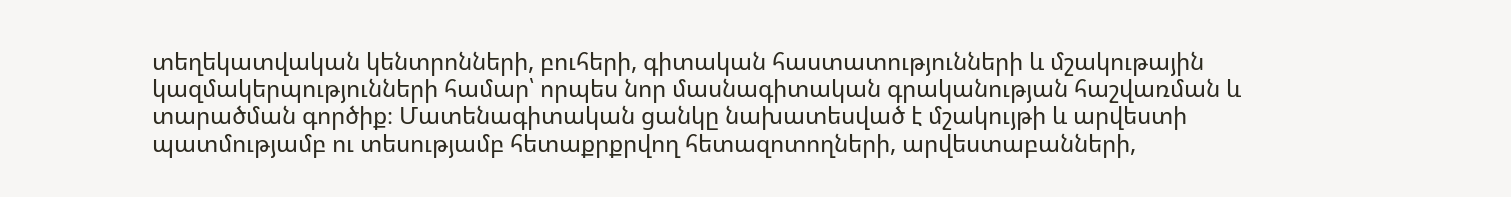տեղեկատվական կենտրոնների, բուհերի, գիտական հաստատությունների և մշակութային կազմակերպությունների համար՝ որպես նոր մասնագիտական գրականության հաշվառման և տարածման գործիք։ Մատենագիտական ցանկը նախատեսված է մշակույթի և արվեստի պատմությամբ ու տեսությամբ հետաքրքրվող հետազոտողների, արվեստաբանների,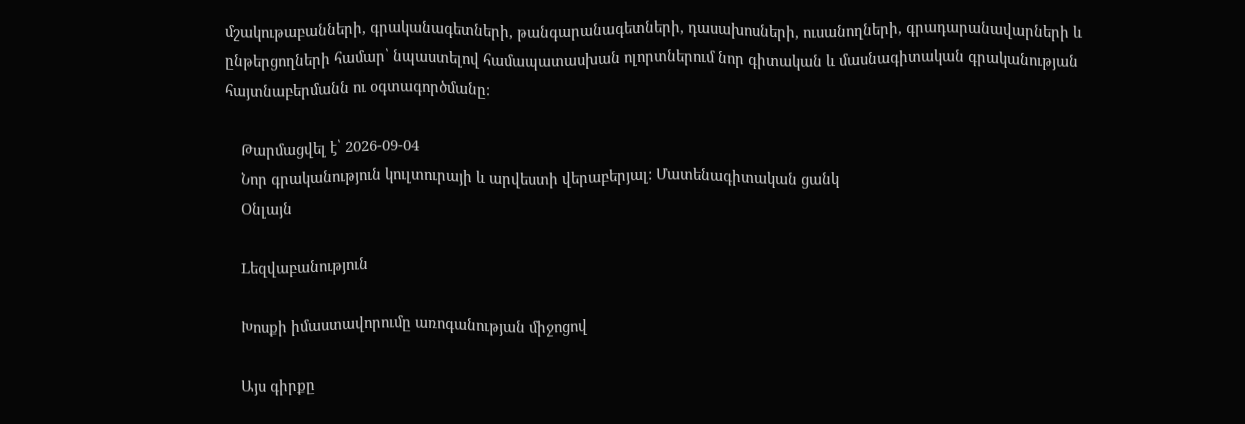մշակութաբանների, գրականագետների, թանգարանագետների, դասախոսների, ուսանողների, գրադարանավարների և ընթերցողների համար՝ նպաստելով համապատասխան ոլորտներում նոր գիտական և մասնագիտական գրականության հայտնաբերմանն ու օգտագործմանը։

    Թարմացվել է՝ 2026-09-04
    Նոր գրականություն կուլտուրայի և արվեստի վերաբերյալ: Մատենագիտական ցանկ
    Օնլայն

    Lեզվաբանություն

    Խոսքի իմաստավորումը առոգանության միջոցով

    Այս գիրքը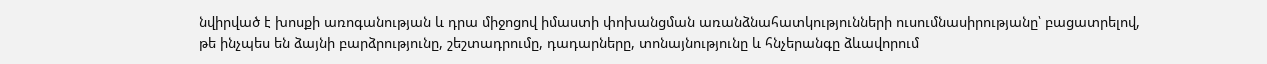նվիրված է խոսքի առոգանության և դրա միջոցով իմաստի փոխանցման առանձնահատկությունների ուսումնասիրությանը՝ բացատրելով, թե ինչպես են ձայնի բարձրությունը, շեշտադրումը, դադարները, տոնայնությունը և հնչերանգը ձևավորում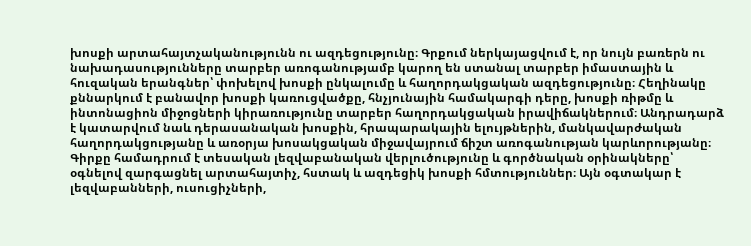խոսքի արտահայտչականությունն ու ազդեցությունը։ Գրքում ներկայացվում է, որ նույն բառերն ու նախադասությունները տարբեր առոգանությամբ կարող են ստանալ տարբեր իմաստային և հուզական երանգներ՝ փոխելով խոսքի ընկալումը և հաղորդակցական ազդեցությունը։ Հեղինակը քննարկում է բանավոր խոսքի կառուցվածքը, հնչյունային համակարգի դերը, խոսքի ռիթմը և ինտոնացիոն միջոցների կիրառությունը տարբեր հաղորդակցական իրավիճակներում։ Անդրադարձ է կատարվում նաև դերասանական խոսքին, հրապարակային ելույթներին, մանկավարժական հաղորդակցությանը և առօրյա խոսակցական միջավայրում ճիշտ առոգանության կարևորությանը։ Գիրքը համադրում է տեսական լեզվաբանական վերլուծությունը և գործնական օրինակները՝ օգնելով զարգացնել արտահայտիչ, հստակ և ազդեցիկ խոսքի հմտություններ։ Այն օգտակար է լեզվաբանների, ուսուցիչների,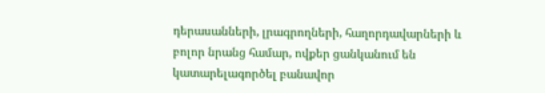դերասանների, լրագրողների, հաղորդավարների և բոլոր նրանց համար, ովքեր ցանկանում են կատարելագործել բանավոր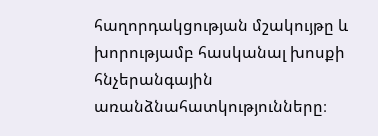հաղորդակցության մշակույթը և խորությամբ հասկանալ խոսքի հնչերանգային առանձնահատկությունները։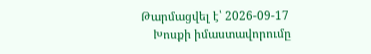Թարմացվել է՝ 2026-09-17
    Խոսքի իմաստավորումը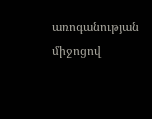առոգանության միջոցով